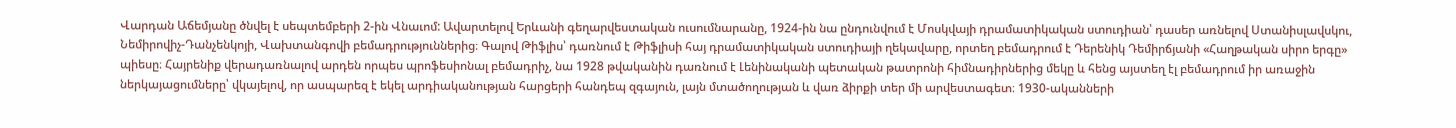Վարդան Աճեմյանը ծնվել է սեպտեմբերի 2-ին Վնաւոմ: Ավարտելով Երևանի գեղարվեստական ուսումնարանը, 1924-ին նա ընդունվում է Մոսկվայի դրամատիկական ստուդիան՝ դասեր առնելով Ստանիսլավսկու, Նեմիրովիչ-Դանչենկոյի, Վախտանգովի բեմադրություններից։ Գալով Թիֆլիս՝ դառնում է Թիֆլիսի հայ դրամատիկական ստուդիայի ղեկավարը, որտեղ բեմադրում է Դերենիկ Դեմիրճյանի «Հաղթական սիրո երգը» պիեսը։ Հայրենիք վերադառնալով արդեն որպես պրոֆեսիոնալ բեմադրիչ, նա 1928 թվականին դառնում է Լենինականի պետական թատրոնի հիմնադիրներից մեկը և հենց այստեղ էլ բեմադրում իր առաջին ներկայացումները՝ վկայելով, որ ասպարեզ է եկել արդիականության հարցերի հանդեպ զգայուն, լայն մտածողության և վառ ձիրքի տեր մի արվեստագետ։ 1930-ականների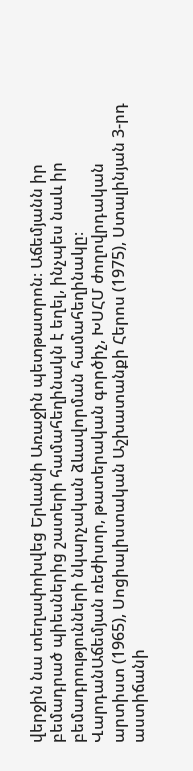վերջին նա տեղափոխվեց Երևանի Առաջին պետթատրոն։ Աճեմյանն իր բեմադրած պիեսներից շատերի համահեղինակն է եղել, ինչպես նաև իր բեմադրությունների նկարչական ձևավորման համահեղինակը։
ՎարդանԱճեմյան ռեժիսոր, թատերական գործիչ, ԽՍՀՄ ժողովրդական արտիստ (1965), Սոցիալիստական Աշխատանքի Հերոս (1975), Ստալինյան 3-րդ աստիճանի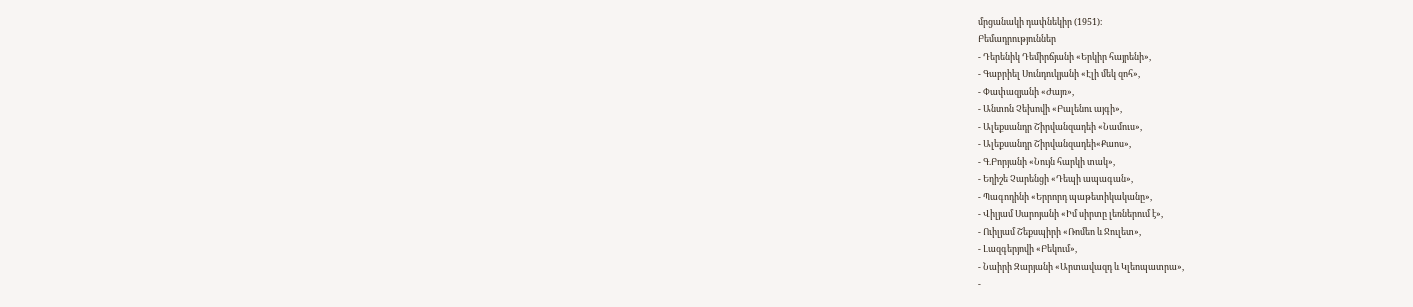մրցանակի դափնեկիր (1951)։
Բեմադրություններ
- Դերենիկ Դեմիրճյանի «Երկիր հայրենի»,
- Գաբրիել Սունդուկյանի «Էլի մեկ զոհ»,
- Փափազյանի «Ժայռ»,
- Անտոն Չեխովի «Բալենու այգի»,
- Ալեքսանդր Շիրվանզադեի «Նամուս»,
- Ալեքսանդր Շիրվանզադեի«Քաոս»,
- Գ.Բորյանի «Նույն հարկի տակ»,
- Եղիշե Չարենցի «Դեպի ապագան»,
- Պագոդինի «Երրորդ պաթետիկականը»,
- Վիլյամ Սարոյանի «Իմ սիրտը լեռներում է»,
- Ուիլյամ Շեքսպիրի «Ռոմեո և Ջուլետ»,
- Լազգերյովի «Բեկում»,
- Նաիրի Զարյանի «Արտավազդ և Կլեոպատրա»,
-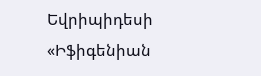Եվրիպիդեսի «Իֆիգենիան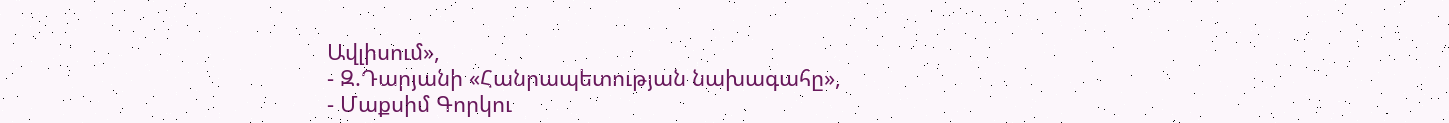Ավլիսում»,
- Զ.Դարյանի «Հանրապետության նախագահը»,
- Մաքսիմ Գորկու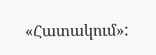«Հատակում»: